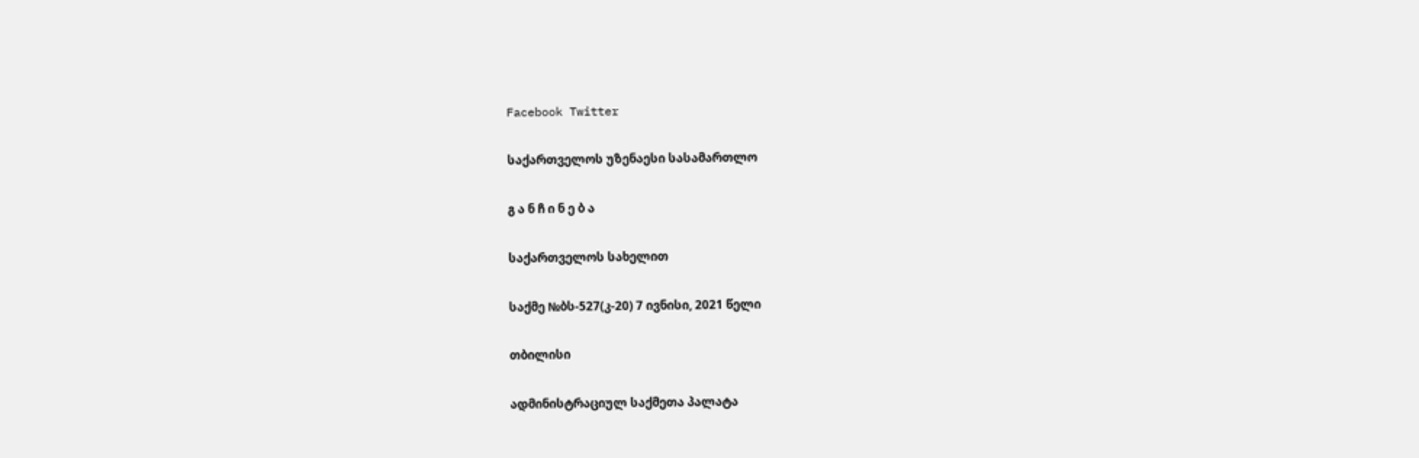Facebook Twitter

საქართველოს უზენაესი სასამართლო

გ ა ნ ჩ ი ნ ე ბ ა

საქართველოს სახელით

საქმე №ბს-527(კ-20) 7 ივნისი, 2021 წელი

თბილისი

ადმინისტრაციულ საქმეთა პალატა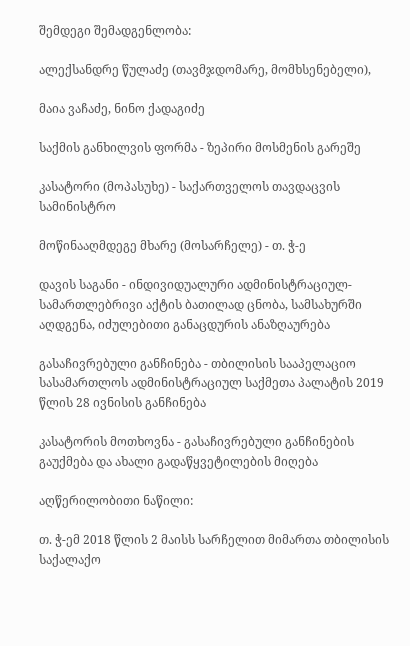შემდეგი შემადგენლობა:

ალექსანდრე წულაძე (თავმჯდომარე, მომხსენებელი),

მაია ვაჩაძე, ნინო ქადაგიძე

საქმის განხილვის ფორმა - ზეპირი მოსმენის გარეშე

კასატორი (მოპასუხე) - საქართველოს თავდაცვის სამინისტრო

მოწინააღმდეგე მხარე (მოსარჩელე) - თ. ჭ-ე

დავის საგანი - ინდივიდუალური ადმინისტრაციულ-სამართლებრივი აქტის ბათილად ცნობა, სამსახურში აღდგენა, იძულებითი განაცდურის ანაზღაურება

გასაჩივრებული განჩინება - თბილისის სააპელაციო სასამართლოს ადმინისტრაციულ საქმეთა პალატის 2019 წლის 28 ივნისის განჩინება

კასატორის მოთხოვნა - გასაჩივრებული განჩინების გაუქმება და ახალი გადაწყვეტილების მიღება

აღწერილობითი ნაწილი:

თ. ჭ-ემ 2018 წლის 2 მაისს სარჩელით მიმართა თბილისის საქალაქო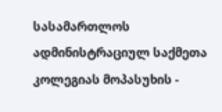სასამართლოს ადმინისტრაციულ საქმეთა კოლეგიას მოპასუხის -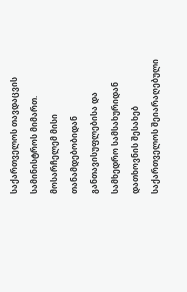საქართველოს თავდაცვის სამინისტროს მიმართ. მოსარჩელემ მისი თანამდებობიდან განთავისუფლებისა და სამხედრო სამსახურიდან დათხოვნის შესახებ საქართველოს შეიარაღებული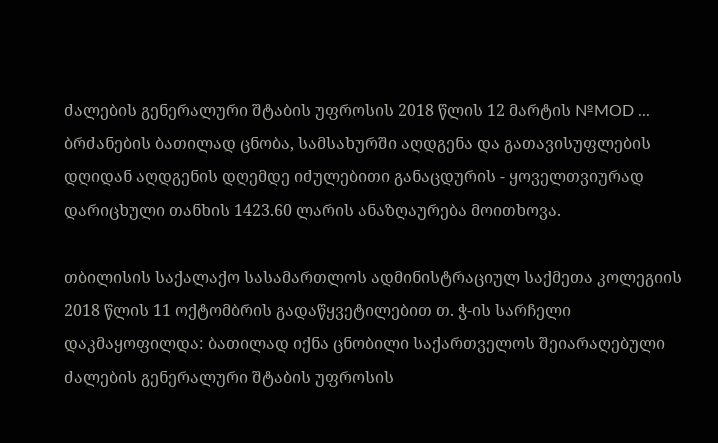ძალების გენერალური შტაბის უფროსის 2018 წლის 12 მარტის №MOD ... ბრძანების ბათილად ცნობა, სამსახურში აღდგენა და გათავისუფლების დღიდან აღდგენის დღემდე იძულებითი განაცდურის - ყოველთვიურად დარიცხული თანხის 1423.60 ლარის ანაზღაურება მოითხოვა.

თბილისის საქალაქო სასამართლოს ადმინისტრაციულ საქმეთა კოლეგიის 2018 წლის 11 ოქტომბრის გადაწყვეტილებით თ. ჭ-ის სარჩელი დაკმაყოფილდა: ბათილად იქნა ცნობილი საქართველოს შეიარაღებული ძალების გენერალური შტაბის უფროსის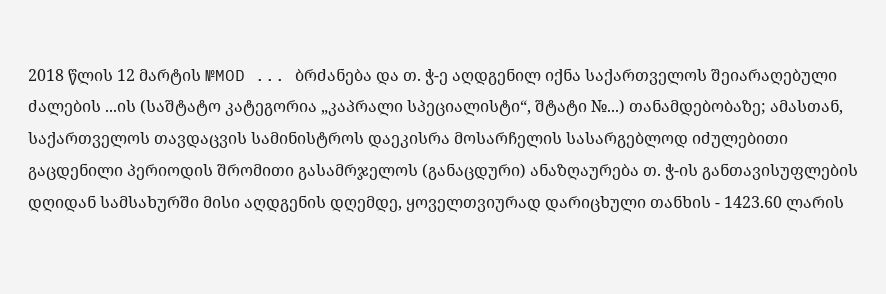2018 წლის 12 მარტის №MOD ... ბრძანება და თ. ჭ-ე აღდგენილ იქნა საქართველოს შეიარაღებული ძალების ...ის (საშტატო კატეგორია „კაპრალი სპეციალისტი“, შტატი №...) თანამდებობაზე; ამასთან, საქართველოს თავდაცვის სამინისტროს დაეკისრა მოსარჩელის სასარგებლოდ იძულებითი გაცდენილი პერიოდის შრომითი გასამრჯელოს (განაცდური) ანაზღაურება თ. ჭ-ის განთავისუფლების დღიდან სამსახურში მისი აღდგენის დღემდე, ყოველთვიურად დარიცხული თანხის - 1423.60 ლარის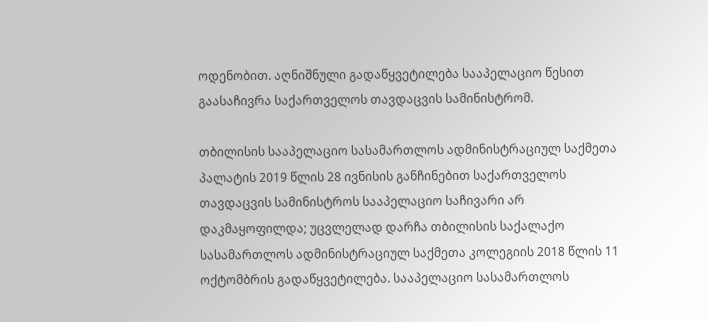ოდენობით. აღნიშნული გადაწყვეტილება სააპელაციო წესით გაასაჩივრა საქართველოს თავდაცვის სამინისტრომ.

თბილისის სააპელაციო სასამართლოს ადმინისტრაციულ საქმეთა პალატის 2019 წლის 28 ივნისის განჩინებით საქართველოს თავდაცვის სამინისტროს სააპელაციო საჩივარი არ დაკმაყოფილდა; უცვლელად დარჩა თბილისის საქალაქო სასამართლოს ადმინისტრაციულ საქმეთა კოლეგიის 2018 წლის 11 ოქტომბრის გადაწყვეტილება. სააპელაციო სასამართლოს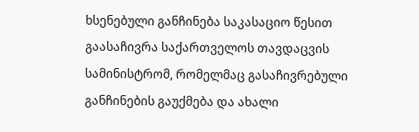ხსენებული განჩინება საკასაციო წესით გაასაჩივრა საქართველოს თავდაცვის სამინისტრომ, რომელმაც გასაჩივრებული განჩინების გაუქმება და ახალი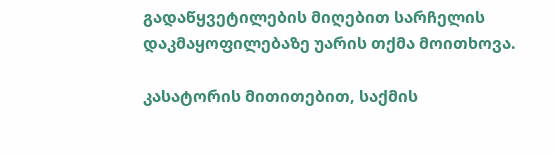გადაწყვეტილების მიღებით სარჩელის დაკმაყოფილებაზე უარის თქმა მოითხოვა.

კასატორის მითითებით, საქმის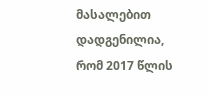მასალებით დადგენილია, რომ 2017 წლის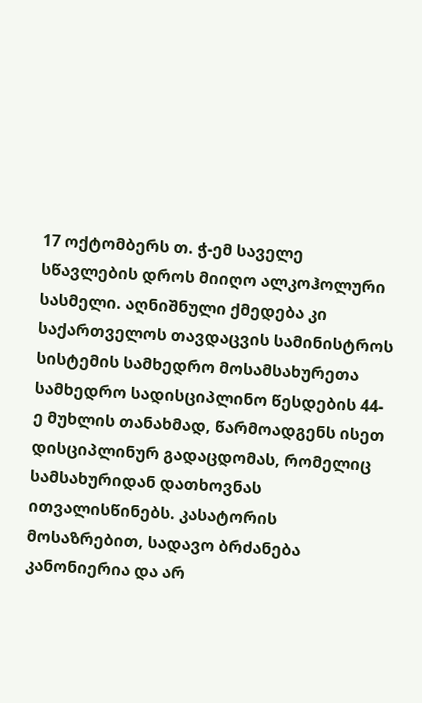17 ოქტომბერს თ. ჭ-ემ საველე სწავლების დროს მიიღო ალკოჰოლური სასმელი. აღნიშნული ქმედება კი საქართველოს თავდაცვის სამინისტროს სისტემის სამხედრო მოსამსახურეთა სამხედრო სადისციპლინო წესდების 44-ე მუხლის თანახმად, წარმოადგენს ისეთ დისციპლინურ გადაცდომას, რომელიც სამსახურიდან დათხოვნას ითვალისწინებს. კასატორის მოსაზრებით, სადავო ბრძანება კანონიერია და არ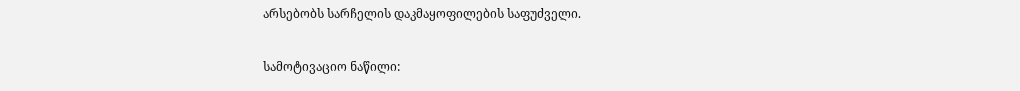არსებობს სარჩელის დაკმაყოფილების საფუძველი.

სამოტივაციო ნაწილი: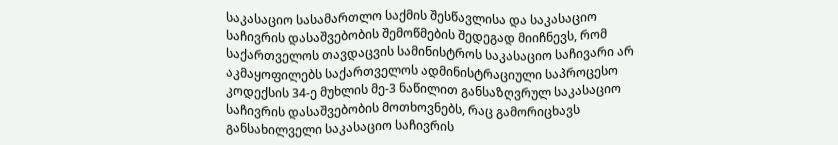საკასაციო სასამართლო საქმის შესწავლისა და საკასაციო საჩივრის დასაშვებობის შემოწმების შედეგად მიიჩნევს, რომ საქართველოს თავდაცვის სამინისტროს საკასაციო საჩივარი არ აკმაყოფილებს საქართველოს ადმინისტრაციული საპროცესო კოდექსის 34-ე მუხლის მე-3 ნაწილით განსაზღვრულ საკასაციო საჩივრის დასაშვებობის მოთხოვნებს, რაც გამორიცხავს განსახილველი საკასაციო საჩივრის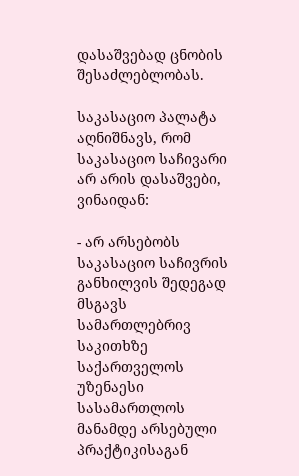დასაშვებად ცნობის შესაძლებლობას.

საკასაციო პალატა აღნიშნავს, რომ საკასაციო საჩივარი არ არის დასაშვები, ვინაიდან:

- არ არსებობს საკასაციო საჩივრის განხილვის შედეგად მსგავს სამართლებრივ საკითხზე საქართველოს უზენაესი სასამართლოს მანამდე არსებული პრაქტიკისაგან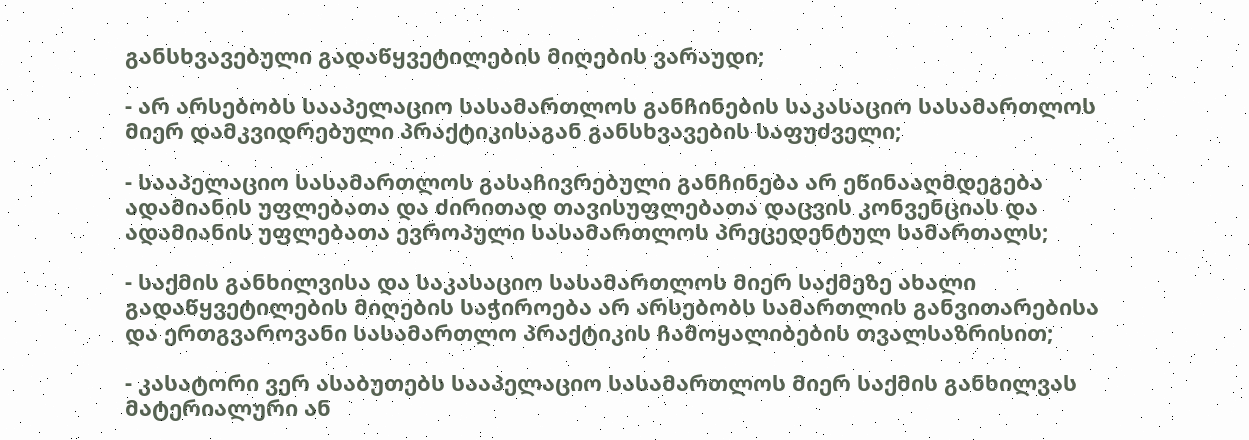განსხვავებული გადაწყვეტილების მიღების ვარაუდი;

- არ არსებობს სააპელაციო სასამართლოს განჩინების საკასაციო სასამართლოს მიერ დამკვიდრებული პრაქტიკისაგან განსხვავების საფუძველი;

- სააპელაციო სასამართლოს გასაჩივრებული განჩინება არ ეწინააღმდეგება ადამიანის უფლებათა და ძირითად თავისუფლებათა დაცვის კონვენციას და ადამიანის უფლებათა ევროპული სასამართლოს პრეცედენტულ სამართალს;

- საქმის განხილვისა და საკასაციო სასამართლოს მიერ საქმეზე ახალი გადაწყვეტილების მიღების საჭიროება არ არსებობს სამართლის განვითარებისა და ერთგვაროვანი სასამართლო პრაქტიკის ჩამოყალიბების თვალსაზრისით;

- კასატორი ვერ ასაბუთებს სააპელაციო სასამართლოს მიერ საქმის განხილვას მატერიალური ან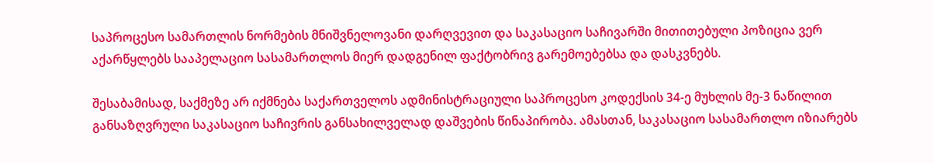საპროცესო სამართლის ნორმების მნიშვნელოვანი დარღვევით და საკასაციო საჩივარში მითითებული პოზიცია ვერ აქარწყლებს სააპელაციო სასამართლოს მიერ დადგენილ ფაქტობრივ გარემოებებსა და დასკვნებს.

შესაბამისად, საქმეზე არ იქმნება საქართველოს ადმინისტრაციული საპროცესო კოდექსის 34-ე მუხლის მე-3 ნაწილით განსაზღვრული საკასაციო საჩივრის განსახილველად დაშვების წინაპირობა. ამასთან, საკასაციო სასამართლო იზიარებს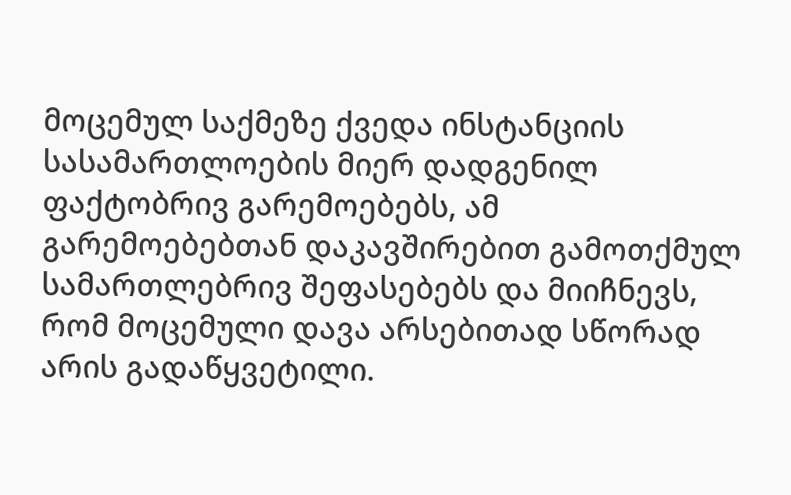მოცემულ საქმეზე ქვედა ინსტანციის სასამართლოების მიერ დადგენილ ფაქტობრივ გარემოებებს, ამ გარემოებებთან დაკავშირებით გამოთქმულ სამართლებრივ შეფასებებს და მიიჩნევს, რომ მოცემული დავა არსებითად სწორად არის გადაწყვეტილი.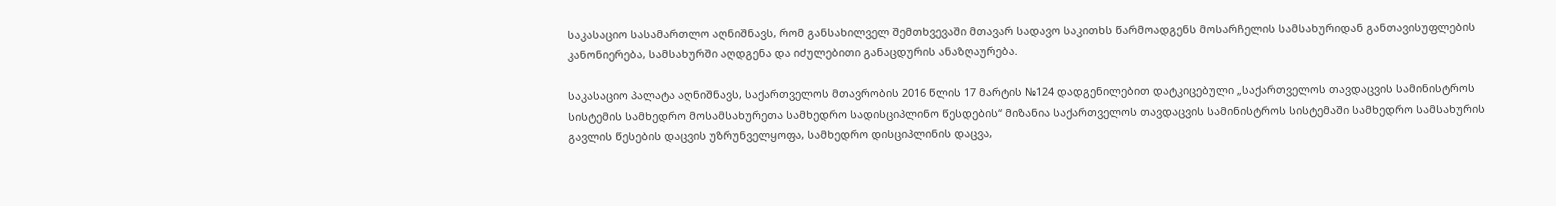საკასაციო სასამართლო აღნიშნავს, რომ განსახილველ შემთხვევაში მთავარ სადავო საკითხს წარმოადგენს მოსარჩელის სამსახურიდან განთავისუფლების კანონიერება, სამსახურში აღდგენა და იძულებითი განაცდურის ანაზღაურება.

საკასაციო პალატა აღნიშნავს, საქართველოს მთავრობის 2016 წლის 17 მარტის №124 დადგენილებით დატკიცებული „საქართველოს თავდაცვის სამინისტროს სისტემის სამხედრო მოსამსახურეთა სამხედრო სადისციპლინო წესდების“ მიზანია საქართველოს თავდაცვის სამინისტროს სისტემაში სამხედრო სამსახურის გავლის წესების დაცვის უზრუნველყოფა, სამხედრო დისციპლინის დაცვა,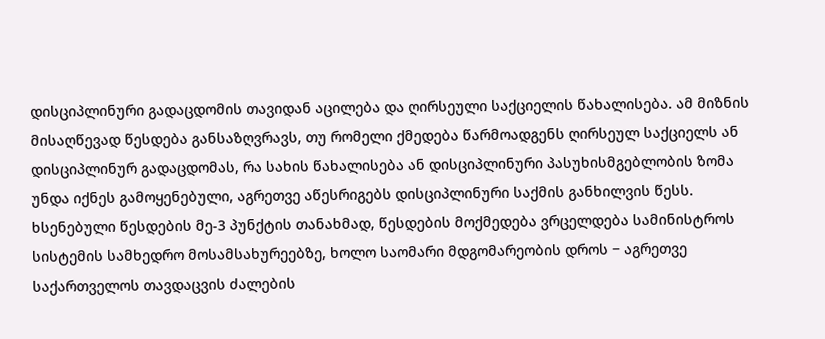დისციპლინური გადაცდომის თავიდან აცილება და ღირსეული საქციელის წახალისება. ამ მიზნის მისაღწევად წესდება განსაზღვრავს, თუ რომელი ქმედება წარმოადგენს ღირსეულ საქციელს ან დისციპლინურ გადაცდომას, რა სახის წახალისება ან დისციპლინური პასუხისმგებლობის ზომა უნდა იქნეს გამოყენებული, აგრეთვე აწესრიგებს დისციპლინური საქმის განხილვის წესს. ხსენებული წესდების მე-3 პუნქტის თანახმად, წესდების მოქმედება ვრცელდება სამინისტროს სისტემის სამხედრო მოსამსახურეებზე, ხოლო საომარი მდგომარეობის დროს − აგრეთვე საქართველოს თავდაცვის ძალების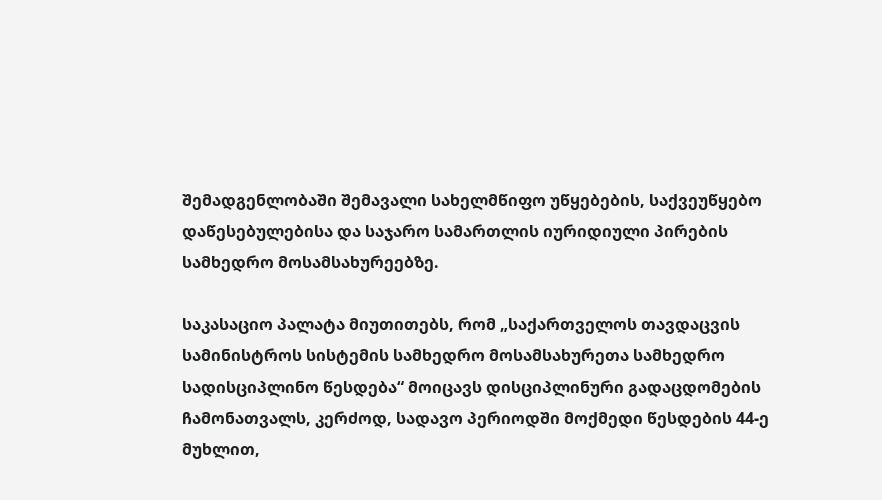შემადგენლობაში შემავალი სახელმწიფო უწყებების, საქვეუწყებო დაწესებულებისა და საჯარო სამართლის იურიდიული პირების სამხედრო მოსამსახურეებზე.

საკასაციო პალატა მიუთითებს, რომ „საქართველოს თავდაცვის სამინისტროს სისტემის სამხედრო მოსამსახურეთა სამხედრო სადისციპლინო წესდება“ მოიცავს დისციპლინური გადაცდომების ჩამონათვალს, კერძოდ, სადავო პერიოდში მოქმედი წესდების 44-ე მუხლით,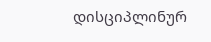დისციპლინურ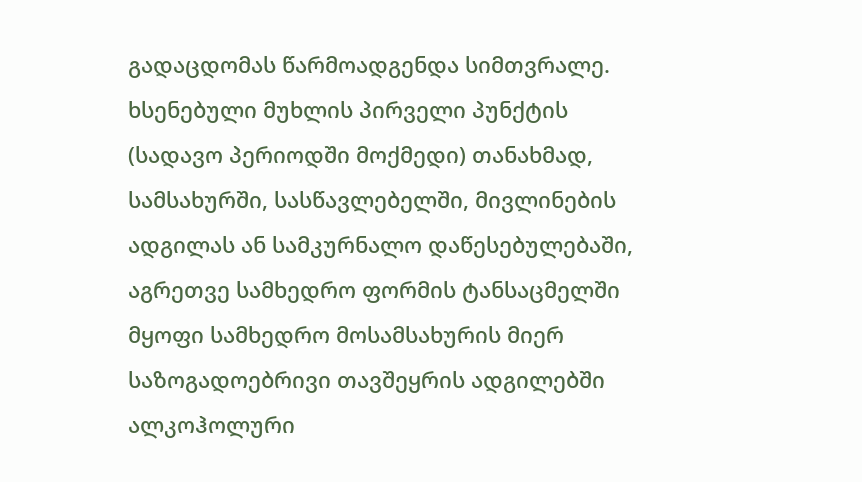გადაცდომას წარმოადგენდა სიმთვრალე. ხსენებული მუხლის პირველი პუნქტის (სადავო პერიოდში მოქმედი) თანახმად, სამსახურში, სასწავლებელში, მივლინების ადგილას ან სამკურნალო დაწესებულებაში, აგრეთვე სამხედრო ფორმის ტანსაცმელში მყოფი სამხედრო მოსამსახურის მიერ საზოგადოებრივი თავშეყრის ადგილებში ალკოჰოლური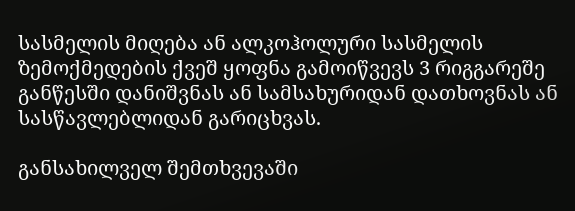სასმელის მიღება ან ალკოჰოლური სასმელის ზემოქმედების ქვეშ ყოფნა გამოიწვევს 3 რიგგარეშე განწესში დანიშვნას ან სამსახურიდან დათხოვნას ან სასწავლებლიდან გარიცხვას.

განსახილველ შემთხვევაში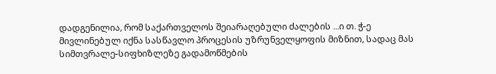დადგენილია, რომ საქართველოს შეიარაღებული ძალების ...ი თ. ჭ-ე მივლინებულ იქნა სასწავლო პროცესის უზრუნველყოფის მიზნით, სადაც მას სიმთვრალე-სიფხიზლეზე გადამოწმების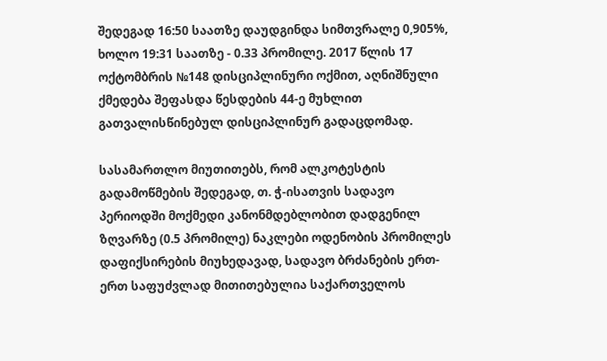შედეგად 16:50 საათზე დაუდგინდა სიმთვრალე 0,905%, ხოლო 19:31 საათზე - 0.33 პრომილე. 2017 წლის 17 ოქტომბრის №148 დისციპლინური ოქმით, აღნიშნული ქმედება შეფასდა წესდების 44-ე მუხლით გათვალისწინებულ დისციპლინურ გადაცდომად.

სასამართლო მიუთითებს, რომ ალკოტესტის გადამოწმების შედეგად, თ. ჭ-ისათვის სადავო პერიოდში მოქმედი კანონმდებლობით დადგენილ ზღვარზე (0.5 პრომილე) ნაკლები ოდენობის პრომილეს დაფიქსირების მიუხედავად, სადავო ბრძანების ერთ-ერთ საფუძვლად მითითებულია საქართველოს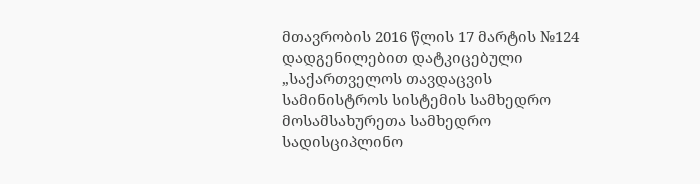მთავრობის 2016 წლის 17 მარტის №124 დადგენილებით დატკიცებული „საქართველოს თავდაცვის სამინისტროს სისტემის სამხედრო მოსამსახურეთა სამხედრო სადისციპლინო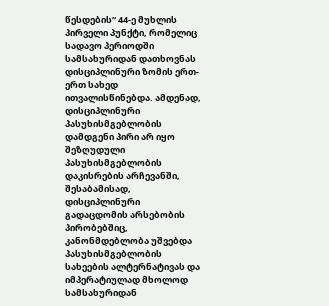წესდების“ 44-ე მუხლის პირველი პუნქტი, რომელიც სადავო პერიოდში სამსახურიდან დათხოვნას დისციპლინური ზომის ერთ-ერთ სახედ ითვალისწინებდა. ამდენად, დისციპლინური პასუხისმგებლობის დამდგენი პირი არ იყო შეზღუდული პასუხისმგებლობის დაკისრების არჩევანში, შესაბამისად, დისციპლინური გადაცდომის არსებობის პირობებშიც, კანონმდებლობა უშვებდა პასუხისმგებლობის სახეების ალტერნატივას და იმპერატიულად მხოლოდ სამსახურიდან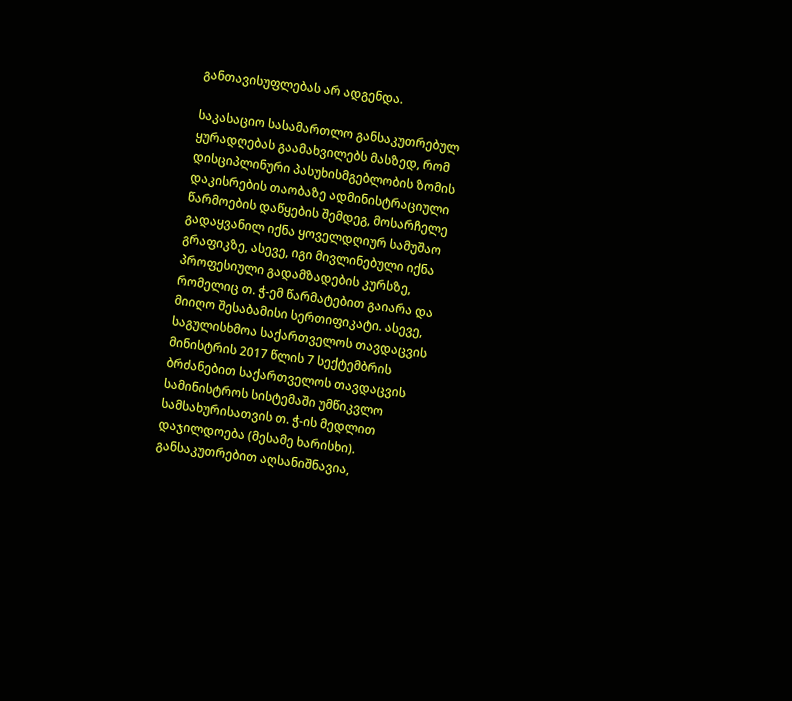განთავისუფლებას არ ადგენდა.

საკასაციო სასამართლო განსაკუთრებულ ყურადღებას გაამახვილებს მასზედ, რომ დისციპლინური პასუხისმგებლობის ზომის დაკისრების თაობაზე ადმინისტრაციული წარმოების დაწყების შემდეგ, მოსარჩელე გადაყვანილ იქნა ყოველდღიურ სამუშაო გრაფიკზე, ასევე, იგი მივლინებული იქნა პროფესიული გადამზადების კურსზე, რომელიც თ. ჭ-ემ წარმატებით გაიარა და მიიღო შესაბამისი სერთიფიკატი. ასევე, საგულისხმოა საქართველოს თავდაცვის მინისტრის 2017 წლის 7 სექტემბრის ბრძანებით საქართველოს თავდაცვის სამინისტროს სისტემაში უმწიკვლო სამსახურისათვის თ. ჭ-ის მედლით დაჯილდოება (მესამე ხარისხი). განსაკუთრებით აღსანიშნავია,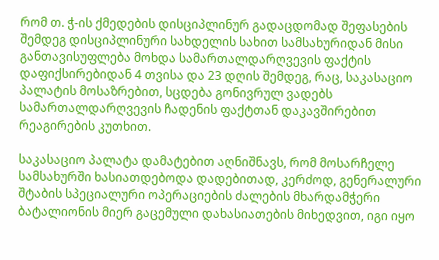რომ თ. ჭ-ის ქმედების დისციპლინურ გადაცდომად შეფასების შემდეგ დისციპლინური სახდელის სახით სამსახურიდან მისი განთავისუფლება მოხდა სამართალდარღვევის ფაქტის დაფიქსირებიდან 4 თვისა და 23 დღის შემდეგ, რაც, საკასაციო პალატის მოსაზრებით, სცდება გონივრულ ვადებს სამართალდარღვევის ჩადენის ფაქტთან დაკავშირებით რეაგირების კუთხით.

საკასაციო პალატა დამატებით აღნიშნავს, რომ მოსარჩელე სამსახურში ხასიათდებოდა დადებითად, კერძოდ, გენერალური შტაბის სპეციალური ოპერაციების ძალების მხარდამჭერი ბატალიონის მიერ გაცემული დახასიათების მიხედვით, იგი იყო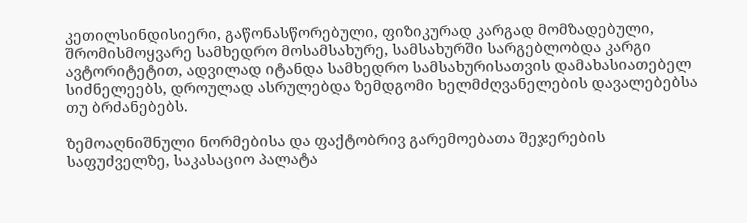კეთილსინდისიერი, გაწონასწორებული, ფიზიკურად კარგად მომზადებული, შრომისმოყვარე სამხედრო მოსამსახურე, სამსახურში სარგებლობდა კარგი ავტორიტეტით, ადვილად იტანდა სამხედრო სამსახურისათვის დამახასიათებელ სიძნელეებს, დროულად ასრულებდა ზემდგომი ხელმძღვანელების დავალებებსა თუ ბრძანებებს.

ზემოაღნიშნული ნორმებისა და ფაქტობრივ გარემოებათა შეჯერების საფუძველზე, საკასაციო პალატა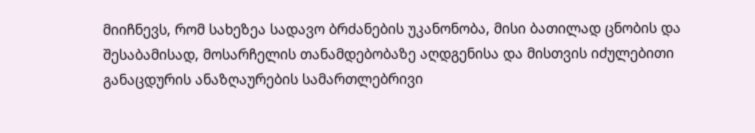მიიჩნევს, რომ სახეზეა სადავო ბრძანების უკანონობა, მისი ბათილად ცნობის და შესაბამისად, მოსარჩელის თანამდებობაზე აღდგენისა და მისთვის იძულებითი განაცდურის ანაზღაურების სამართლებრივი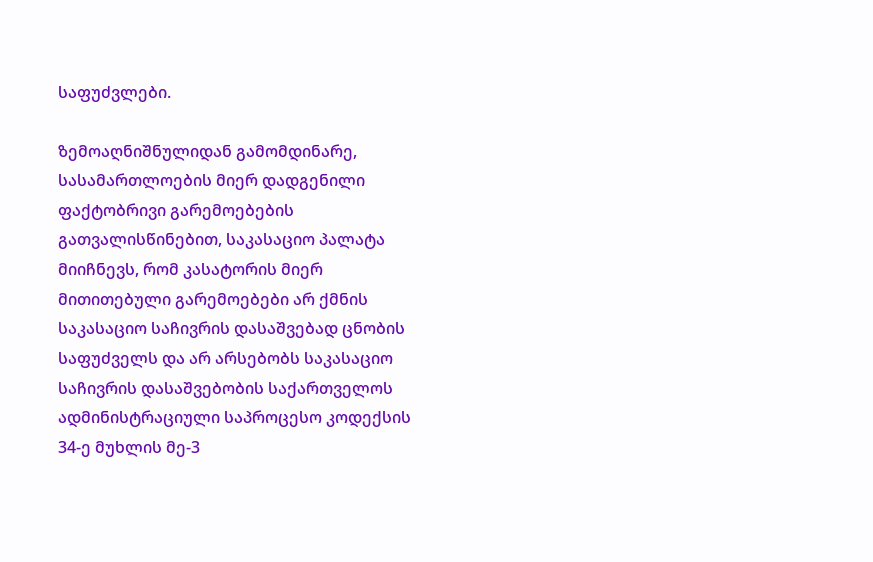საფუძვლები.

ზემოაღნიშნულიდან გამომდინარე, სასამართლოების მიერ დადგენილი ფაქტობრივი გარემოებების გათვალისწინებით, საკასაციო პალატა მიიჩნევს, რომ კასატორის მიერ მითითებული გარემოებები არ ქმნის საკასაციო საჩივრის დასაშვებად ცნობის საფუძველს და არ არსებობს საკასაციო საჩივრის დასაშვებობის საქართველოს ადმინისტრაციული საპროცესო კოდექსის 34-ე მუხლის მე-3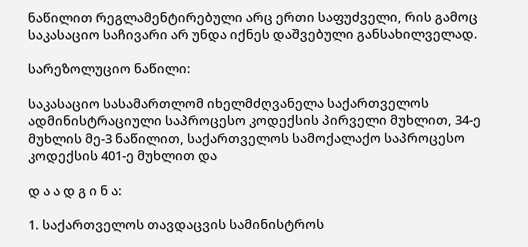ნაწილით რეგლამენტირებული არც ერთი საფუძველი, რის გამოც საკასაციო საჩივარი არ უნდა იქნეს დაშვებული განსახილველად.

სარეზოლუციო ნაწილი:

საკასაციო სასამართლომ იხელმძღვანელა საქართველოს ადმინისტრაციული საპროცესო კოდექსის პირველი მუხლით, 34-ე მუხლის მე-3 ნაწილით, საქართველოს სამოქალაქო საპროცესო კოდექსის 401-ე მუხლით და

დ ა ა დ გ ი ნ ა:

1. საქართველოს თავდაცვის სამინისტროს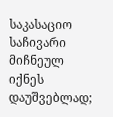საკასაციო საჩივარი მიჩნეულ იქნეს დაუშვებლად;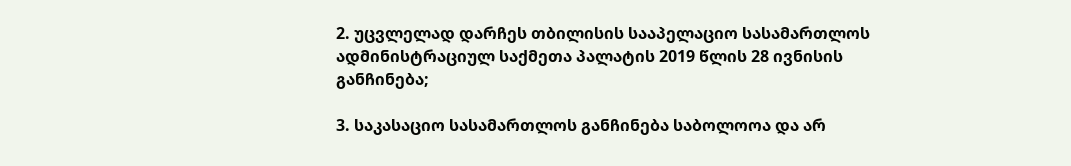2. უცვლელად დარჩეს თბილისის სააპელაციო სასამართლოს ადმინისტრაციულ საქმეთა პალატის 2019 წლის 28 ივნისის განჩინება;

3. საკასაციო სასამართლოს განჩინება საბოლოოა და არ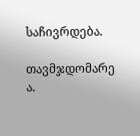საჩივრდება.

თავმჯდომარე ა.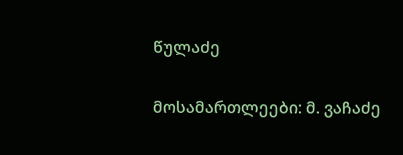წულაძე

მოსამართლეები: მ. ვაჩაძე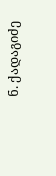ნ. ქადაგიძე